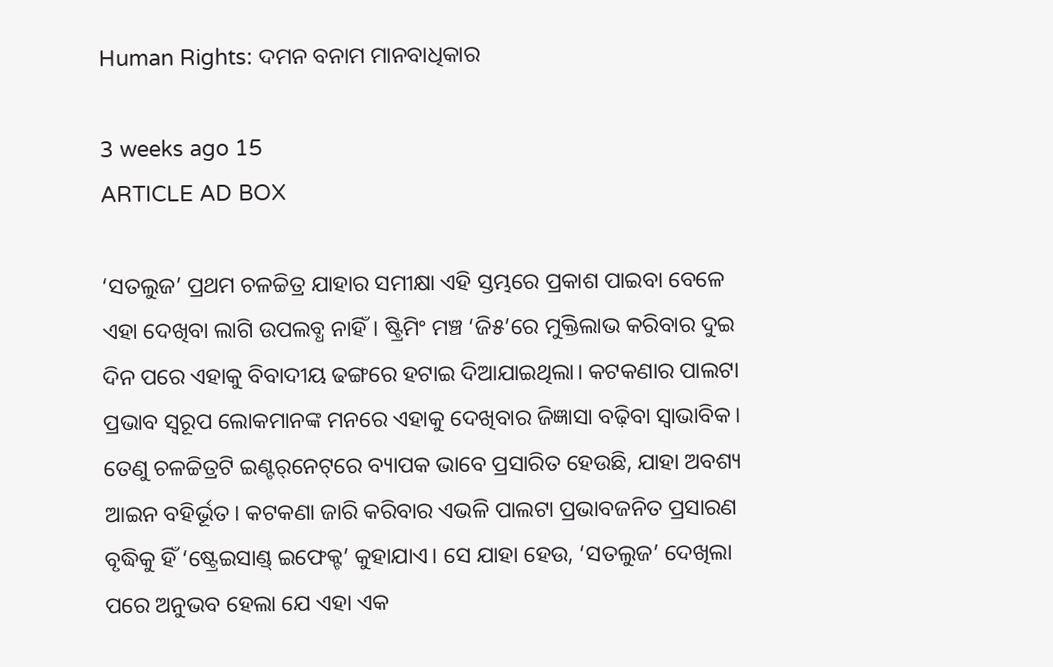Human Rights: ଦମନ ବନାମ ମାନବାଧିକାର

3 weeks ago 15
ARTICLE AD BOX

‘ସତଲୁଜ’ ପ୍ରଥମ ଚଳଚ୍ଚିତ୍ର ଯାହାର ସମୀକ୍ଷା ଏହି ସ୍ତମ୍ଭରେ ପ୍ରକାଶ ପାଇବା ବେଳେ ଏହା ଦେଖିବା ଲାଗି ଉପଲବ୍ଧ ନାହିଁ। ଷ୍ଟ୍ରିମିଂ ମଞ୍ଚ ‘ଜି୫’ରେ ମୁକ୍ତିଲାଭ କରିବାର ଦୁଇ ଦିନ ପରେ ଏହାକୁ ବିବାଦୀୟ ଢଙ୍ଗରେ ହଟାଇ ଦିଆଯାଇଥିଲା। କଟକଣାର ପାଲଟା ପ୍ରଭାବ ସ୍ବରୂପ ଲୋକମାନଙ୍କ ମନରେ ଏହାକୁ ଦେଖିବାର ଜିଜ୍ଞାସା ବଢ଼ିବା ସ୍ବାଭାବିକ। ତେଣୁ ଚଳଚ୍ଚିତ୍ରଟି ଇଣ୍ଟର୍‌ନେଟ୍‌ରେ ବ୍ୟାପକ ଭାବେ ପ୍ରସାରିତ ହେଉଛି, ଯାହା ଅବଶ୍ୟ ଆଇନ ବହିର୍ଭୂତ। କଟକଣା ଜାରି କରିବାର ଏଭଳି ପାଲଟା ପ୍ରଭାବଜନିତ ପ୍ରସାରଣ ବୃଦ୍ଧିକୁ ହିଁ ‘ଷ୍ଟ୍ରେଇସାଣ୍ଡ୍‌ ଇଫେକ୍ଟ’ କୁହାଯାଏ। ସେ ଯାହା ହେଉ, ‘ସତଲୁଜ’ ଦେଖିଲା ପରେ ଅନୁଭବ ହେଲା ଯେ ଏହା ଏକ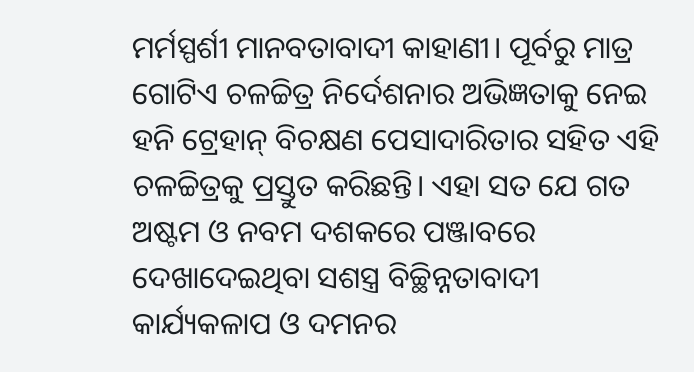ମର୍ମସ୍ପର୍ଶୀ ମାନବତାବାଦୀ କାହାଣୀ। ପୂର୍ବରୁ ମାତ୍ର ଗୋଟିଏ ଚଳଚ୍ଚିତ୍ର ନିର୍ଦେଶନାର ଅଭିଜ୍ଞତାକୁ ନେଇ ହନି ଟ୍ରେହାନ୍‌ ବିଚକ୍ଷଣ ପେସାଦାରିତାର ସହିତ ଏହି ଚଳଚ୍ଚିତ୍ରକୁ ପ୍ରସ୍ତୁତ କରିଛନ୍ତି। ଏହା ସତ ଯେ ଗତ ଅଷ୍ଟମ ଓ ନବମ ଦଶକରେ ପଞ୍ଜାବରେ ଦେଖାଦେଇଥିବା ସଶସ୍ତ୍ର ବିଚ୍ଛିନ୍ନତାବାଦୀ କାର୍ଯ୍ୟକଳାପ ଓ ଦମନର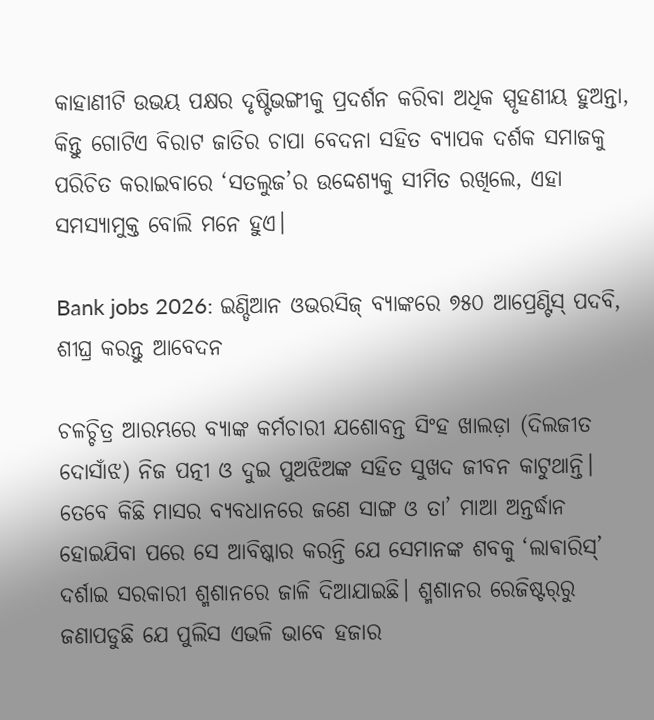କାହାଣୀଟି ଉଭୟ ପକ୍ଷର ଦୃଷ୍ଟିଭଙ୍ଗୀକୁ ପ୍ରଦର୍ଶନ କରିବା ଅଧିକ ସ୍ପୃହଣୀୟ ହୁଅନ୍ତା, କିନ୍ତୁ ଗୋଟିଏ ବିରାଟ ଜାତିର ଚାପା ବେଦନା ସହିତ ବ୍ୟାପକ ଦର୍ଶକ ସମାଜକୁ ପରିଚିତ କରାଇବାରେ ‘ସତଲୁଜ’ର ଉଦ୍ଦେଶ୍ୟକୁ ସୀମିତ ରଖିଲେ, ଏହା ସମସ୍ୟାମୁକ୍ତ ବୋଲି ମନେ ହୁଏ।

Bank jobs 2026: ଇଣ୍ଡିଆନ ଓଭରସିଜ୍ ବ୍ୟାଙ୍କରେ ୭୫୦ ଆପ୍ରେଣ୍ଟିସ୍ ପଦବି, ଶୀଘ୍ର କରନ୍ତୁ ଆବେଦନ

ଚଳଚ୍ଚିତ୍ର ଆରମ୍ଭରେ ବ୍ୟାଙ୍କ କର୍ମଚାରୀ ଯଶୋବନ୍ତ ସିଂହ ଖାଲଡ଼ା (ଦିଲଜୀତ ଦୋସାଁଝ) ନିଜ ପତ୍ନୀ ଓ ଦୁଇ ପୁଅଝିଅଙ୍କ ସହିତ ସୁଖଦ ଜୀବନ କାଟୁଥାନ୍ତି। ତେବେ କିଛି ମାସର ବ୍ୟବଧାନରେ ଜଣେ ସାଙ୍ଗ ଓ ତା’ ମାଆ ଅନ୍ତର୍ଦ୍ଧାନ ହୋଇଯିବା ପରେ ସେ ଆବିଷ୍କାର କରନ୍ତି ଯେ ସେମାନଙ୍କ ଶବକୁ ‘ଲାଵାରିସ୍‌’ ଦର୍ଶାଇ ସରକାରୀ ଶ୍ମଶାନରେ ଜାଳି ଦିଆଯାଇଛି। ଶ୍ମଶାନର ରେଜିଷ୍ଟର୍‌ରୁ ଜଣାପଡୁଛି ଯେ ପୁଲିସ ଏଭଳି ଭାବେ ହଜାର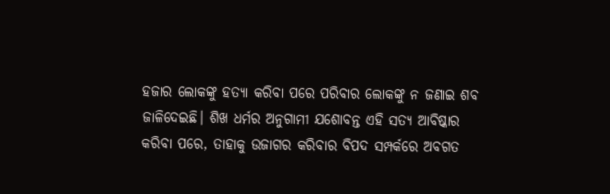ହଜାର ଲୋକଙ୍କୁ ହତ୍ୟା କରିବା ପରେ ପରିବାର ଲୋକଙ୍କୁ ନ ଜଣାଇ ଶବ ଜାଳିଦେଇଛି। ଶିଖ ଧର୍ମର ଅନୁଗାମୀ ଯଶୋବନ୍ତ ଏହି ସତ୍ୟ ଆବିଷ୍କାର କରିବା ପରେ, ତାହାକୁ ଉଜାଗର କରିବାର ବିପଦ ସମ୍ପର୍କରେ ଅବଗତ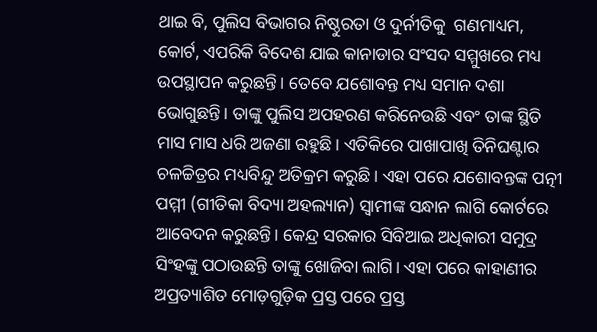ଥାଇ ବି, ପୁଲିସ ବିଭାଗର ନିଷ୍ଠୁରତା ଓ ଦୁର୍ନୀତିକୁ  ଗଣମାଧ୍ୟମ, କୋର୍ଟ, ଏପରିକି ବିଦେଶ ଯାଇ କାନାଡାର ସଂସଦ ସମ୍ମୁଖରେ ମଧ୍ୟ ଉପସ୍ଥାପନ କରୁଛନ୍ତି। ତେବେ ଯଶୋବନ୍ତ ମଧ୍ୟ ସମାନ ଦଶା ଭୋଗୁଛନ୍ତି। ତାଙ୍କୁ ପୁଲିସ ଅପହରଣ କରିନେଉଛି ଏବଂ ତାଙ୍କ ସ୍ଥିତି ମାସ ମାସ ଧରି ଅଜଣା ରହୁଛି। ଏତିକିରେ ପାଖାପାଖି ତିନିଘଣ୍ଟାର ଚଳଚ୍ଚିତ୍ରର ମଧ୍ୟବିନ୍ଦୁ ଅତିକ୍ରମ କରୁଛି। ଏହା ପରେ ଯଶୋବନ୍ତଙ୍କ ପତ୍ନୀ ପମ୍ମୀ (ଗୀତିକା ବିଦ୍ୟା ଅହଲ୍ୟାନ) ସ୍ବାମୀଙ୍କ ସନ୍ଧାନ ଲାଗି କୋର୍ଟରେ ଆବେଦନ କରୁଛନ୍ତି। କେନ୍ଦ୍ର ସରକାର ସିବିଆଇ ଅଧିକାରୀ ସମୁଦ୍ର ସିଂହଙ୍କୁ ପଠାଉଛନ୍ତି ତାଙ୍କୁ ଖୋଜିବା ଲାଗି। ଏହା ପରେ କାହାଣୀର ଅପ୍ରତ୍ୟାଶିତ ମୋଡ଼ଗୁଡ଼ିକ ପ୍ରସ୍ତ ପରେ ପ୍ରସ୍ତ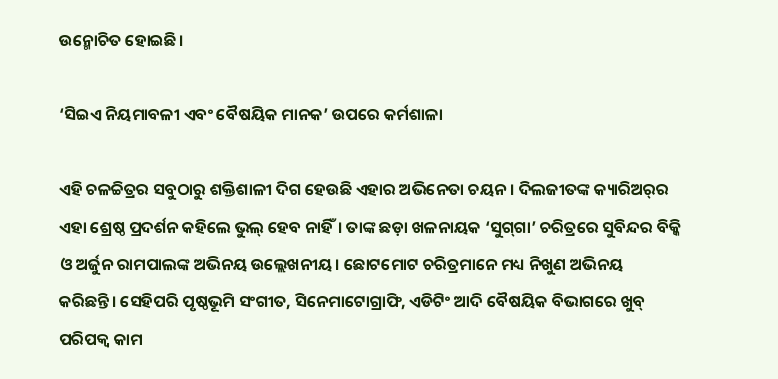ଉନ୍ମୋଚିତ ହୋଇଛି।

‘ସିଇଏ ନିୟମାବଳୀ ଏବଂ ବୈଷୟିକ ମାନକ’ ଉପରେ କର୍ମଶାଳା

ଏହି ଚଳଚ୍ଚିତ୍ରର ସବୁଠାରୁ ଶକ୍ତିଶାଳୀ ଦିଗ ହେଉଛି ଏହାର ଅଭିନେତା ଚୟନ। ଦିଲଜୀତଙ୍କ କ୍ୟାରିଅର୍‌ର ଏହା ଶ୍ରେଷ୍ଠ ପ୍ରଦର୍ଶନ କହିଲେ ଭୁଲ୍‌ ହେବ ନାହିଁ। ତାଙ୍କ ଛଡ଼ା ଖଳନାୟକ ‘ସୁଗ୍‌ଗା’ ଚରିତ୍ରରେ ସୁବିନ୍ଦର ବିକ୍କି ଓ ଅର୍ଜୁନ ରାମପାଲଙ୍କ ଅଭିନୟ ଉଲ୍ଲେଖନୀୟ। ଛୋଟମୋଟ ଚରିତ୍ରମାନେ ମଧ୍ୟ ନିଖୁଣ ଅଭିନୟ କରିଛନ୍ତି। ସେହିପରି ପୃଷ୍ଠଭୂମି ସଂଗୀତ, ସିନେମାଟୋଗ୍ରାଫି, ଏଡିଟିଂ ଆଦି ବୈଷୟିକ ବିଭାଗରେ ଖୁବ୍‌ ପରିପକ୍ବ କାମ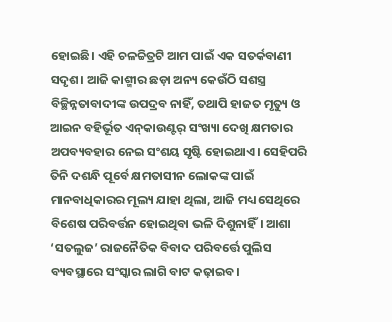ହୋଇଛି। ଏହି ଚଳଚ୍ଚିତ୍ରଟି ଆମ ପାଇଁ ଏକ ସତର୍କବାଣୀ ସଦୃଶ। ଆଜି କାଶ୍ମୀର ଛଡ଼ା ଅନ୍ୟ କେଉଁଠି ସଶସ୍ତ୍ର ବିଚ୍ଛିନ୍ନତାବାଦୀଙ୍କ ଉପଦ୍ରବ ନାହିଁ, ତଥାପି ହାଜତ ମୃତ୍ୟୁ ଓ ଆଇନ ବହିର୍ଭୂତ ଏନ୍‌କାଉଣ୍ଟର୍‌ ସଂଖ୍ୟା ଦେଖି କ୍ଷମତାର ଅପବ୍ୟବହାର ନେଇ ସଂଶୟ ସୃଷ୍ଟି ହୋଇଥାଏ। ସେହିପରି ତିନି ଦଶନ୍ଧି ପୂର୍ବେ କ୍ଷମତାସୀନ ଲୋକଙ୍କ ପାଇଁ ମାନବାଧିକାରର ମୂଲ୍ୟ ଯାହା ଥିଲା, ଆଜି ମଧ୍ୟ ସେଥିରେ ବିଶେଷ ପରିବର୍ତ୍ତନ ହୋଇଥିବା ଭଳି ଦିଶୁନାହିଁ। ଆଶା ‘ସତଲୁଜ’ ରାଜନୈତିକ ବିବାଦ ପରିବର୍ତ୍ତେ ପୁଲିସ ବ୍ୟବସ୍ଥାରେ ସଂସ୍କାର ଲାଗି ବାଟ କଢ଼ାଇବ।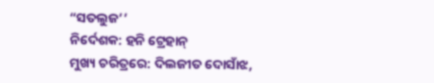“ସତଲୁଜ’’
ନିର୍ଦେଶକ: ହନି ଟ୍ରେହାନ୍‌
ମୁଖ୍ୟ ଚରିତ୍ରରେ: ଦିଲଜୀତ ଦୋସାଁଝ,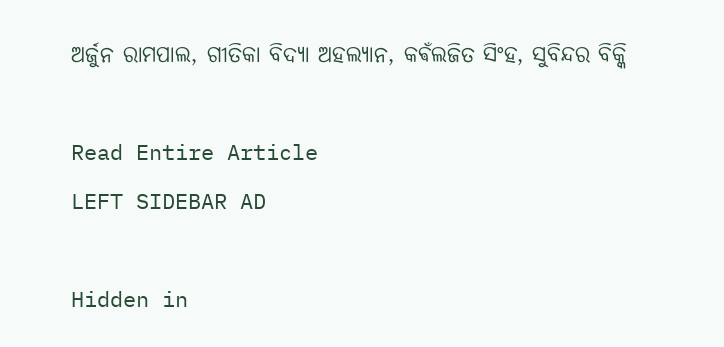ଅର୍ଜୁନ ରାମପାଲ, ଗୀତିକା ବିଦ୍ୟା ଅହଲ୍ୟାନ, କଵଁଲଜିତ ସିଂହ, ସୁବିନ୍ଦର ବିକ୍କି

Read Entire Article
LEFT SIDEBAR AD

Hidden in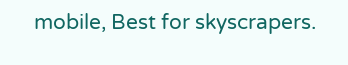mobile, Best for skyscrapers.